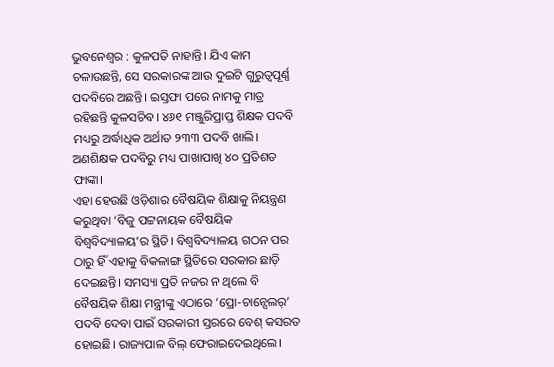ଭୁବନେଶ୍ୱର : କୁଳପତି ନାହାନ୍ତି। ଯିଏ କାମ ଚଳାଉଛନ୍ତି, ସେ ସରକାରଙ୍କ ଆଉ ଦୁଇଟି ଗୁରୁତ୍ୱପୂର୍ଣ୍ଣ ପଦବିରେ ଅଛନ୍ତି। ଇସ୍ତଫା ପରେ ନାମକୁ ମାତ୍ର ରହିଛନ୍ତି କୁଳସଚିବ। ୪୬୧ ମଞ୍ଜୁରିପ୍ରାପ୍ତ ଶିକ୍ଷକ ପଦବି ମଧ୍ୟରୁ ଅର୍ଦ୍ଧାଧିକ ଅର୍ଥାତ ୨୩୩ ପଦବି ଖାଲି। ଅଣଶିକ୍ଷକ ପଦବିରୁ ମଧ୍ୟ ପାଖାପାଖି ୪୦ ପ୍ରତିଶତ ଫାଙ୍କା।
ଏହା ହେଉଛି ଓଡ଼ିଶାର ବୈଷୟିକ ଶିକ୍ଷାକୁ ନିୟନ୍ତ୍ରଣ କରୁଥିବା ‘ବିଜୁ ପଟ୍ଟନାୟକ ବୈଷୟିକ ବିଶ୍ୱବିଦ୍ୟାଳୟ’ର ସ୍ଥିତି। ବିଶ୍ୱବିଦ୍ୟାଳୟ ଗଠନ ପର ଠାରୁ ହିଁ ଏହାକୁ ବିକଳାଙ୍ଗ ସ୍ଥିତିରେ ସରକାର ଛାଡ଼ି ଦେଇଛନ୍ତି। ସମସ୍ୟା ପ୍ରତି ନଜର ନ ଥିଲେ ବି ବୈଷୟିକ ଶିକ୍ଷା ମନ୍ତ୍ରୀଙ୍କୁ ଏଠାରେ ‘ପ୍ରୋ-ଚାନ୍ସେଲର୍’ ପଦବି ଦେବା ପାଇଁ ସରକାରୀ ସ୍ତରରେ ବେଶ୍ କସରତ ହୋଇଛି। ରାଜ୍ୟପାଳ ବିଲ୍ ଫେରାଇଦେଇଥିଲେ।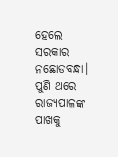ହେଲେ ସରକାର ନଛୋଡବନ୍ଧା। ପୁଣି ଥରେ ରାଜ୍ୟପାଳଙ୍କ ପାଖକୁ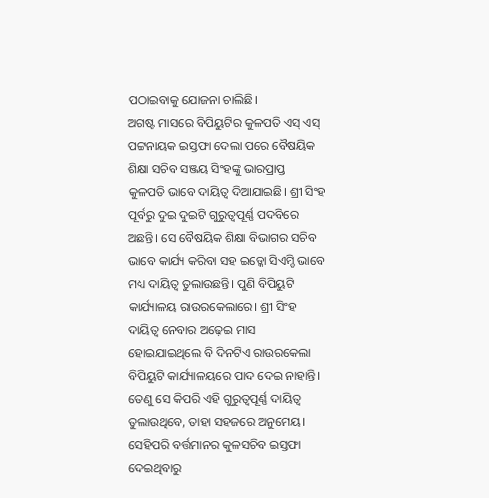ପଠାଇବାକୁ ଯୋଜନା ଚାଲିଛି।
ଅଗଷ୍ଟ ମାସରେ ବିପିୟୁଟିର କୁଳପତି ଏସ୍ ଏସ୍ ପଟ୍ଟନାୟକ ଇସ୍ତଫା ଦେଲା ପରେ ବୈଷୟିକ ଶିକ୍ଷା ସଚିବ ସଞ୍ଜୟ ସିଂହଙ୍କୁ ଭାରପ୍ରାପ୍ତ
କୁଳପତି ଭାବେ ଦାୟିତ୍ୱ ଦିଆଯାଇଛି। ଶ୍ରୀ ସିଂହ ପୂର୍ବରୁ ଦୁଇ ଦୁଇଟି ଗୁରୁତ୍ୱପୂର୍ଣ୍ଣ ପଦବିରେ ଅଛନ୍ତି। ସେ ବୈଷୟିକ ଶିକ୍ଷା ବିଭାଗର ସଚିବ ଭାବେ କାର୍ଯ୍ୟ କରିବା ସହ ଇଡ୍କୋ ସିଏମ୍ଡି ଭାବେ ମଧ୍ୟ ଦାୟିତ୍ୱ ତୁଲାଉଛନ୍ତି। ପୁଣି ବିପିୟୁଟି କାର୍ଯ୍ୟାଳୟ ରାଉରକେଲାରେ। ଶ୍ରୀ ସିଂହ ଦାୟିତ୍ୱ ନେବାର ଅଢ଼େଇ ମାସ ହୋଇଯାଇଥିଲେ ବି ଦିନଟିଏ ରାଉରକେଲା ବିପିୟୁଟି କାର୍ଯ୍ୟାଳୟରେ ପାଦ ଦେଇ ନାହାନ୍ତି। ତେଣୁ ସେ କିପରି ଏହି ଗୁରୁତ୍ୱପୂର୍ଣ୍ଣ ଦାୟିତ୍ୱ ତୁଲାଉଥିବେ, ତାହା ସହଜରେ ଅନୁମେୟ। ସେହିପରି ବର୍ତ୍ତମାନର କୁଳସଚିବ ଇସ୍ତଫା ଦେଇଥିବାରୁ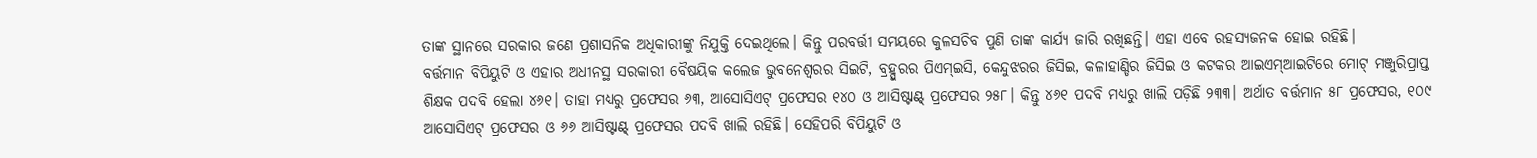ତାଙ୍କ ସ୍ଥାନରେ ସରକାର ଜଣେ ପ୍ରଶାସନିକ ଅଧିକାରୀଙ୍କୁ ନିଯୁକ୍ତି ଦେଇଥିଲେ। କିନ୍ତୁ ପରବର୍ତ୍ତୀ ସମୟରେ କୁଳସଚିବ ପୁଣି ତାଙ୍କ କାର୍ଯ୍ୟ ଜାରି ରଖିଛନ୍ତି। ଏହା ଏବେ ରହସ୍ୟଜନକ ହୋଇ ରହିଛି।
ବର୍ତ୍ତମାନ ବିପିୟୁଟି ଓ ଏହାର ଅଧୀନସ୍ଥ ସରକାରୀ ବୈଷୟିକ କଲେଜ ଭୁବନେଶ୍ୱରର ସିଇଟି, ବ୍ରହ୍ପୁରର ପିଏମ୍ଇସି, କେନ୍ଦୁଝରର ଜିସିଇ, କଳାହାଣ୍ଡିର ଜିସିଇ ଓ କଟକର ଆଇଏମ୍ଆଇଟିରେ ମୋଟ୍ ମଞ୍ଜୁରିପ୍ରାପ୍ତ ଶିକ୍ଷକ ପଦବି ହେଲା ୪୬୧। ତାହା ମଧ୍ୟରୁ ପ୍ରଫେସର ୬୩, ଆସୋସିଏଟ୍ ପ୍ରଫେସର ୧୪୦ ଓ ଆସିଷ୍ଟାଣ୍ଟ୍ ପ୍ରଫେସର ୨୫୮। କିନ୍ତୁ ୪୬୧ ପଦବି ମଧ୍ୟରୁ ଖାଲି ପଡ଼ିଛି ୨୩୩। ଅର୍ଥାତ ବର୍ତ୍ତମାନ ୫୮ ପ୍ରଫେସର, ୧୦୯ ଆସୋସିଏଟ୍ ପ୍ରଫେସର ଓ ୬୬ ଆସିଷ୍ଟାଣ୍ଟ୍ ପ୍ରଫେସର ପଦବି ଖାଲି ରହିଛି। ସେହିପରି ବିପିୟୁଟି ଓ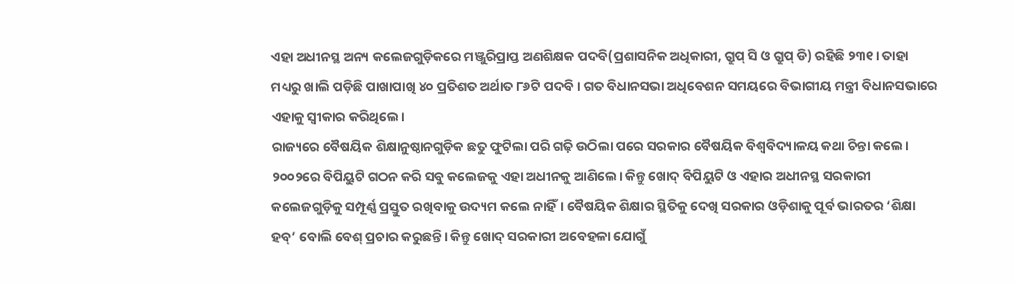ଏହା ଅଧୀନସ୍ଥ ଅନ୍ୟ କଲେଜଗୁଡ଼ିକରେ ମଞ୍ଜୁରିପ୍ରାପ୍ତ ଅଣଶିକ୍ଷକ ପଦବି(ପ୍ରଶାସନିକ ଅଧିକାରୀ, ଗ୍ରୁପ୍ ସି ଓ ଗ୍ରୁପ୍ ଡି) ରହିଛି ୨୩୧। ତାହା ମଧ୍ୟରୁ ଖାଲି ପଡ଼ିଛି ପାଖାପାଖି ୪୦ ପ୍ରତିଶତ ଅର୍ଥାତ ୮୬ଟି ପଦବି। ଗତ ବିଧାନସଭା ଅଧିବେଶନ ସମୟରେ ବିଭାଗୀୟ ମନ୍ତ୍ରୀ ବିଧାନସଭାରେ ଏହାକୁ ସ୍ୱୀକାର କରିଥିଲେ।
ରାଜ୍ୟରେ ବୈଷୟିକ ଶିକ୍ଷାନୁଷ୍ଠାନଗୁଡ଼ିକ ଛତୁ ଫୁଟିଲା ପରି ଗଢ଼ି ଉଠିଲା ପରେ ସରକାର ବୈଷୟିକ ବିଶ୍ୱବିଦ୍ୟାଳୟ କଥା ଚିନ୍ତା କଲେ। ୨୦୦୨ରେ ବିପିୟୁଟି ଗଠନ କରି ସବୁ କଲେଜକୁ ଏହା ଅଧୀନକୁ ଆଣିଲେ। କିନ୍ତୁ ଖୋଦ୍ ବିପିୟୁଟି ଓ ଏହାର ଅଧୀନସ୍ଥ ସରକାରୀ କଲେଜଗୁଡ଼ିକୁ ସମ୍ପୂର୍ଣ୍ଣ ପ୍ରସ୍ତୁତ ରଖିବାକୁ ଉଦ୍ୟମ କଲେ ନାହିଁ। ବୈଷୟିକ ଶିକ୍ଷାର ସ୍ଥିତିକୁ ଦେଖି ସରକାର ଓଡ଼ିଶାକୁ ପୂର୍ବ ଭାରତର ‘ଶିକ୍ଷା ହବ୍’ ବୋଲି ବେଶ୍ ପ୍ରଚାର କରୁଛନ୍ତି। କିନ୍ତୁ ଖୋଦ୍ ସରକାରୀ ଅବେହଳା ଯୋଗୁଁ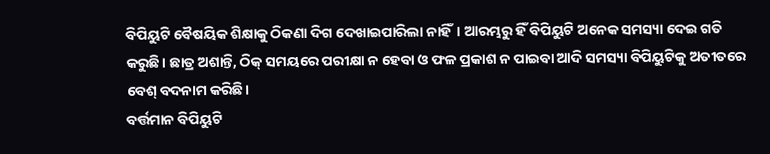ବିପିୟୁଟି ବୈଷୟିକ ଶିକ୍ଷାକୁ ଠିକଣା ଦିଗ ଦେଖାଇପାରିଲା ନାହିଁ। ଆରମ୍ଭରୁ ହିଁ ବିପିୟୁଟି ଅନେକ ସମସ୍ୟା ଦେଇ ଗତି କରୁଛି। ଛାତ୍ର ଅଶାନ୍ତି, ଠିକ୍ ସମୟରେ ପରୀକ୍ଷା ନ ହେବା ଓ ଫଳ ପ୍ରକାଶ ନ ପାଇବା ଆଦି ସମସ୍ୟା ବିପିୟୁଟିକୁ ଅତୀତରେ ବେଶ୍ ବଦନାମ କରିଛି।
ବର୍ତ୍ତମାନ ବିପିୟୁଟି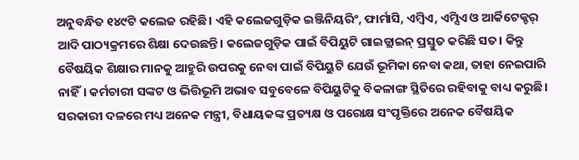ଅନୁବନ୍ଧିତ ୧୪୯ଟି କଲେଜ ରହିଛି। ଏହି କଲେଜଗୁଡ଼ିକ ଇଞ୍ଜିନିୟରିଂ, ଫାର୍ମାସି, ଏମ୍ବିଏ, ଏମ୍ସିଏ ଓ ଆର୍କିଟେକ୍ଚର୍ ଆଦି ପାଠ୍ୟକ୍ରମରେ ଶିକ୍ଷା ଦେଉଛନ୍ତି। କଲେଜଗୁଡ଼ିକ ପାଇଁ ବିପିୟୁଟି ଗାଇଡ୍ଲାଇନ୍ ପ୍ରସ୍ତୁତ କରିଛି ସତ। କିନ୍ତୁ ବୈଷୟିକ ଶିକ୍ଷାର ମାନକୁ ଆହୁରି ଉପରକୁ ନେବା ପାଇଁ ବିପିୟୁଟି ଯେଉଁ ଭୂମିକା ନେବା କଥା, ତାହା ନେଇପାରି ନାହିଁ। କର୍ମଚାରୀ ସଙ୍କଟ ଓ ଭିତ୍ତିଭୂମି ଅଭାବ ସବୁବେଳେ ବିପିୟୁଟିକୁ ବିକଳାଙ୍ଗ ସ୍ଥିତିରେ ରହିବାକୁ ବାଧ୍ୟ କରୁଛି।
ସରକାରୀ ଦଳରେ ମଧ୍ୟ ଅନେକ ମନ୍ତ୍ରୀ, ବିଧାୟକଙ୍କ ପ୍ରତ୍ୟକ୍ଷ ଓ ପରୋକ୍ଷ ସଂପୃକ୍ତିରେ ଅନେକ ବୈଷୟିକ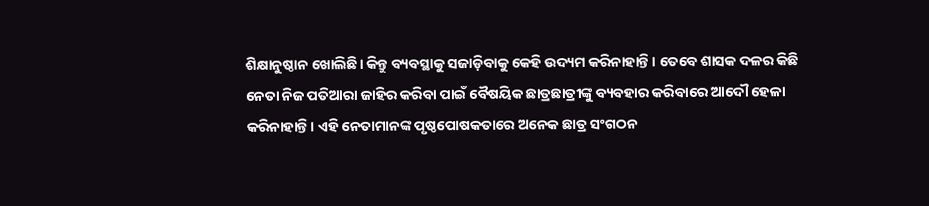ଶିକ୍ଷାନୁଷ୍ଠାନ ଖୋଲିଛି। କିନ୍ତୁ ବ୍ୟବସ୍ଥାକୁ ସଜାଡ଼ିବାକୁ କେହି ଉଦ୍ୟମ କରିନାହାନ୍ତି। ତେବେ ଶାସକ ଦଳର କିଛି ନେତା ନିଜ ପତିଆରା ଜାହିର କରିବା ପାଇଁ ବୈଷୟିକ ଛାତ୍ରଛାତ୍ରୀଙ୍କୁ ବ୍ୟବହାର କରିବାରେ ଆଦୌ ହେଳା କରିନାହାନ୍ତି। ଏହି ନେତାମାନଙ୍କ ପୃଷ୍ଠପୋଷକତାରେ ଅନେକ ଛାତ୍ର ସଂଗଠନ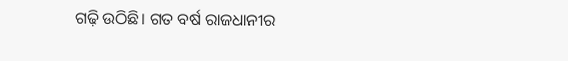ଗଢ଼ି ଉଠିଛି। ଗତ ବର୍ଷ ରାଜଧାନୀର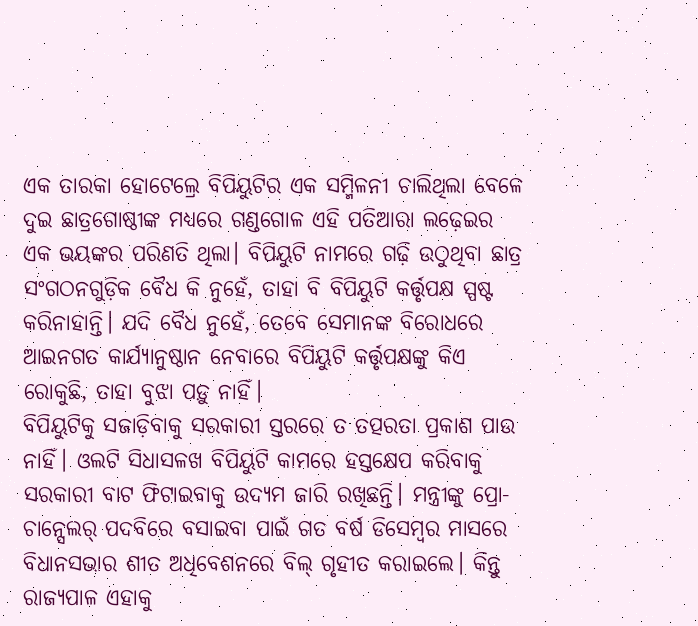ଏକ ତାରକା ହୋଟେଲ୍ରେ ବିପିୟୁଟିର ଏକ ସମ୍ମିଳନୀ ଚାଲିଥିଲା ବେଳେ ଦୁଇ ଛାତ୍ରଗୋଷ୍ଠୀଙ୍କ ମଧ୍ୟରେ ଗଣ୍ଡଗୋଳ ଏହି ପତିଆରା ଲଢ଼େଇର ଏକ ଭୟଙ୍କର ପରିଣତି ଥିଲା। ବିପିୟୁଟି ନାମରେ ଗଢ଼ି ଉଠୁଥିବା ଛାତ୍ର ସଂଗଠନଗୁଡ଼ିକ ବୈଧ କି ନୁହେଁ, ତାହା ବି ବିପିୟୁଟି କର୍ତ୍ତୃପକ୍ଷ ସ୍ପଷ୍ଟ କରିନାହାନ୍ତି। ଯଦି ବୈଧ ନୁହେଁ, ତେବେ ସେମାନଙ୍କ ବିରୋଧରେ ଆଇନଗତ କାର୍ଯ୍ୟାନୁଷ୍ଠାନ ନେବାରେ ବିପିୟୁଟି କର୍ତ୍ତୃପକ୍ଷଙ୍କୁ କିଏ ରୋକୁଛି, ତାହା ବୁଝା ପଡ଼ୁ ନାହିଁ।
ବିପିୟୁଟିକୁ ସଜାଡ଼ିବାକୁ ସରକାରୀ ସ୍ତରରେ ତ ତତ୍ପରତା ପ୍ରକାଶ ପାଉ ନାହିଁ। ଓଲଟି ସିଧାସଳଖ ବିପିୟୁଟି କାମରେ ହସ୍ତକ୍ଷେପ କରିବାକୁ ସରକାରୀ ବାଟ ଫିଟାଇବାକୁ ଉଦ୍ୟମ ଜାରି ରଖିଛନ୍ତି। ମନ୍ତ୍ରୀଙ୍କୁ ପ୍ରୋ-ଚାନ୍ସେଲର୍ ପଦବିରେ ବସାଇବା ପାଇଁ ଗତ ବର୍ଷ ଡିସେମ୍ବର ମାସରେ ବିଧାନସଭାର ଶୀତ ଅଧିବେଶନରେ ବିଲ୍ ଗୃହୀତ କରାଇଲେ। କିନ୍ତୁ ରାଜ୍ୟପାଳ ଏହାକୁ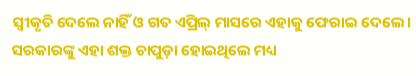ସ୍ୱୀକୃତି ଦେଲେ ନାହିଁ ଓ ଗତ ଏପ୍ରିଲ୍ ମାସରେ ଏହାକୁ ଫେରାଇ ଦେଲେ। ସରକାରଙ୍କୁ ଏହା ଶକ୍ତ ଚାପୁଡ଼ା ହୋଇଥିଲେ ମଧ୍ୟ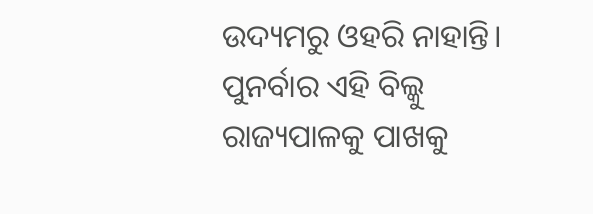ଉଦ୍ୟମରୁ ଓହରି ନାହାନ୍ତି। ପୁନର୍ବାର ଏହି ବିଲ୍କୁ ରାଜ୍ୟପାଳକୁ ପାଖକୁ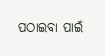ପଠାଇବା ପାଇଁ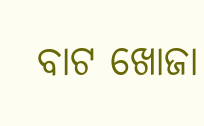ବାଟ ଖୋଜା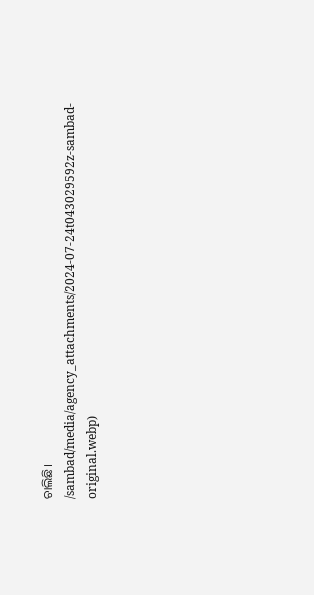ଚାଲିଛି।
/sambad/media/agency_attachments/2024-07-24t043029592z-sambad-original.webp)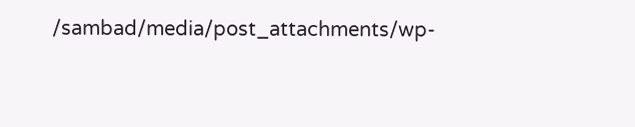/sambad/media/post_attachments/wp-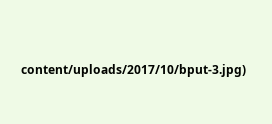content/uploads/2017/10/bput-3.jpg)